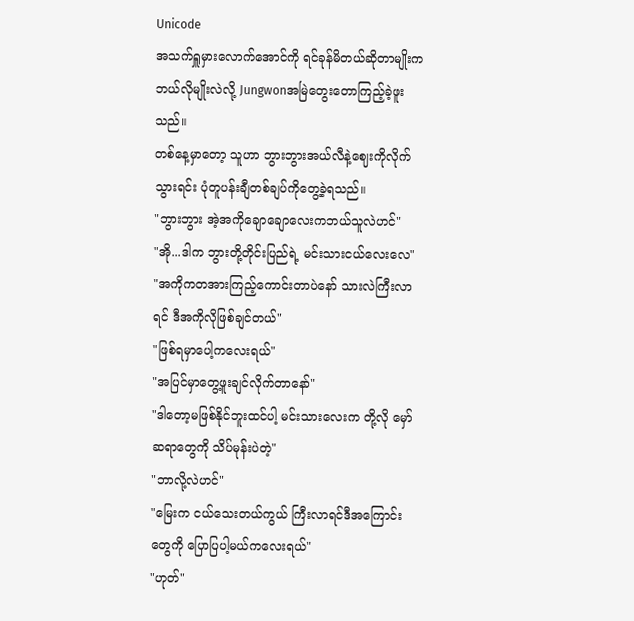Unicode
အသက်ရှူမှားလောက်အောင်ကို ရင်ခုန်မိတယ်ဆိုတာမျိုးက ဘယ်လိုမျိုးလဲလို့ Jungwonအမြဲတွေးတောကြည့်ခဲ့ဖူးသည်။
တစ်နေ့မှာတော့ သူဟာ ဘွားဘွားအယ်လီနဲ့ဈေးကိုလိုက်သွားရင်း ပုံတူပန်းချီတစ်ချပ်ကိုတွေ့ခဲ့ရသည်။
"ဘွားဘွား အဲ့အကိုချောချောလေးကဘယ်သူလဲဟင်"
"အို...ဒါက ဘွားတို့တိုင်းပြည်ရဲ့ မင်းသားငယ်လေးလေ"
"အကိုကတအားကြည့်ကောင်းတာပဲနော် သားလဲကြီးလာရင် ဒီအကိုလိုဖြစ်ချင်တယ်"
"ဖြစ်ရမှာပေါ့ကလေးရယ်"
"အပြင်မှာတွေ့ဖူးချင်လိုက်တာနော်"
"ဒါတော့မဖြစ်နိုင်ဘူးထင်ပါ့ မင်းသားလေးက တို့လို မှော်ဆရာတွေကို သိပ်မုန်းပဲတဲ့"
"ဘာလို့လဲဟင်"
"မြေးက ငယ်သေးတယ်ကွယ် ကြီးလာရင်ဒီအကြောင်းတွေကို ပြောပြပါ့မယ်ကလေးရယ်"
"ဟုတ်"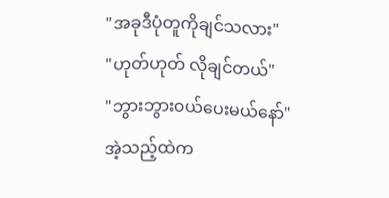"အခုဒီပုံတူကိုချင်သလား"
"ဟုတ်ဟုတ် လိုချင်တယ်"
"ဘွားဘွား၀ယ်ပေးမယ်နော်"
အဲ့သည့်ထဲက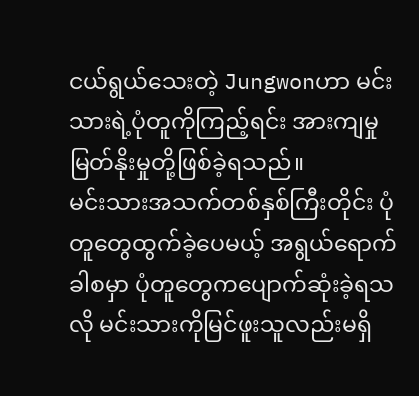ငယ်ရွယ်သေးတဲ့ Jungwonဟာ မင်းသားရဲ့ပုံတူကိုကြည့်ရင်း အားကျမှု မြတ်နိုးမှုတို့ဖြစ်ခဲ့ရသည်။
မင်းသားအသက်တစ်နှစ်ကြီးတိုင်း ပုံတူတွေထွက်ခဲ့ပေမယ့် အရွယ်ရောက်ခါစမှာ ပုံတူတွေကပျောက်ဆုံးခဲ့ရသလို မင်းသားကိုမြင်ဖူးသူလည်းမရှိ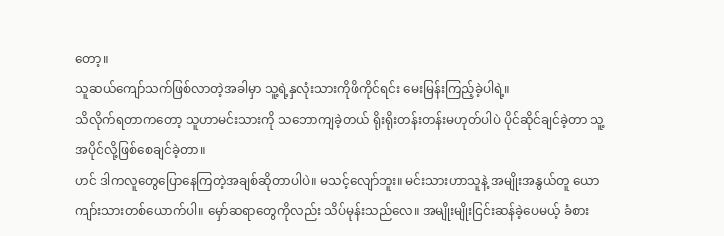တော့။
သူဆယ်ကျော်သက်ဖြစ်လာတဲ့အခါမှာ သူ့ရဲ့နှလုံးသားကိုဖိကိုင်ရင်း မေးမြန်းကြည့်ခဲ့ပါရဲ့။
သိလိုက်ရတာကတော့ သူဟာမင်းသားကို သဘောကျခဲ့တယ် ရိုးရိုးတန်းတန်းမဟုတ်ပါပဲ ပိုင်ဆိုင်ချင်ခဲ့တာ သူ့အပိုင်လို့ဖြစ်စေချင်ခဲ့တာ။
ဟင် ဒါကလူတွေပြောနေကြတဲ့အချစ်ဆိုတာပါပဲ။ မသင့်လျော်ဘူး။ မင်းသားဟာသူနဲ့ အမျိုးအနွယ်တူ ယောကျာ်းသားတစ်ယောက်ပါ။ မှော်ဆရာတွေကိုလည်း သိပ်မုန်းသည်လေ။ အမျိုးမျိုးငြင်းဆန်ခဲ့ပေမယ့် ခံစား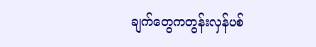ချက်တွေကတွန်းလှန်ပစ်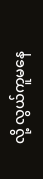လို့ လွယ်ကူမနေ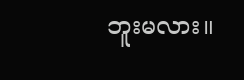ဘူးမလား။